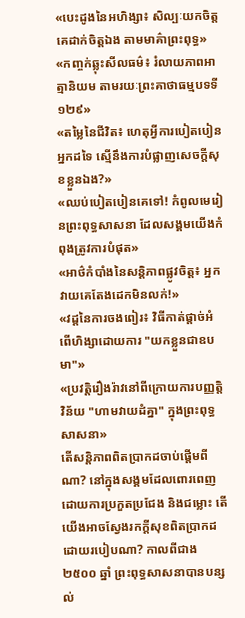«បេះដូងនៃអហិង្សា៖ សិល្បៈយកចិត្តគេដាក់ចិត្តឯង តាមមាគ៌ាព្រះពុទ្ធ»
«កញ្ចក់ឆ្លុះសីលធម៌៖ រំលាយភាពអាត្មានិយម តាមរយៈព្រះគាថាធម្មបទទី ១២៩»
«តម្លៃនៃជីវិត៖ ហេតុអ្វីការបៀតបៀនអ្នកដទៃ ស្មើនឹងការបំផ្លាញសេចក្តីសុខខ្លួនឯង?»
«ឈប់បៀតបៀនគេទៅ! កំពូលមេរៀនព្រះពុទ្ធសាសនា ដែលសង្គមយើងកំពុងត្រូវការបំផុត»
«អាថ៌កំបាំងនៃសន្តិភាពផ្លូវចិត្ត៖ អ្នកវាយគេតែងដេកមិនលក់!»
«វដ្តនៃការចងពៀរ៖ វិធីកាត់ផ្តាច់អំពើហិង្សាដោយការ "យកខ្លួនជាឧបមា"»
«ប្រវត្តិរឿងរ៉ាវនៅពីក្រោយការបញ្ញត្តិវិន័យ "ហាមវាយដំគ្នា" ក្នុងព្រះពុទ្ធសាសនា»
តើសន្តិភាពពិតប្រាកដចាប់ផ្តើមពីណា? នៅក្នុងសង្គមដែលពោរពេញដោយការប្រកួតប្រជែង និងជម្លោះ តើយើងអាចស្វែងរកក្តីសុខពិតប្រាកដដោយរបៀបណា? កាលពីជាង ២៥០០ ឆ្នាំ ព្រះពុទ្ធសាសនាបានបន្សល់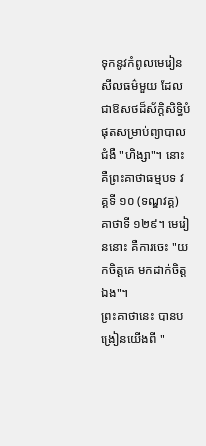ទុកនូវកំពូលមេរៀនសីលធម៌មួយ ដែលជាឱសថដ៏ស័ក្តិសិទ្ធិបំផុតសម្រាប់ព្យាបាលជំងឺ "ហិង្សា"។ នោះគឺព្រះគាថាធម្មបទ វគ្គទី ១០ (ទណ្ឌវគ្គ) គាថាទី ១២៩។ មេរៀននោះ គឺការចេះ "យកចិត្តគេ មកដាក់ចិត្តឯង"។
ព្រះគាថានេះ បានបង្រៀនយើងពី "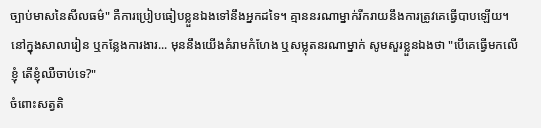ច្បាប់មាសនៃសីលធម៌" គឺការប្រៀបធៀបខ្លួនឯងទៅនឹងអ្នកដទៃ។ គ្មាននរណាម្នាក់រីករាយនឹងការត្រូវគេធ្វើបាបឡើយ។
នៅក្នុងសាលារៀន ឬកន្លែងការងារ... មុននឹងយើងគំរាមកំហែង ឬសម្លុតនរណាម្នាក់ សូមសួរខ្លួនឯងថា "បើគេធ្វើមកលើខ្ញុំ តើខ្ញុំឈឺចាប់ទេ?"
ចំពោះសត្វតិ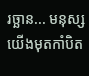រច្ឆាន... មនុស្សយើងមុតកាំបិត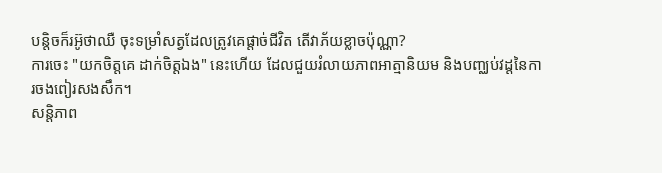បន្តិចក៏រអ៊ូថាឈឺ ចុះទម្រាំសត្វដែលត្រូវគេផ្តាច់ជីវិត តើវាភ័យខ្លាចប៉ុណ្ណា?
ការចេះ "យកចិត្តគេ ដាក់ចិត្តឯង" នេះហើយ ដែលជួយរំលាយភាពអាត្មានិយម និងបញ្ឈប់វដ្តនៃការចងពៀរសងសឹក។
សន្តិភាព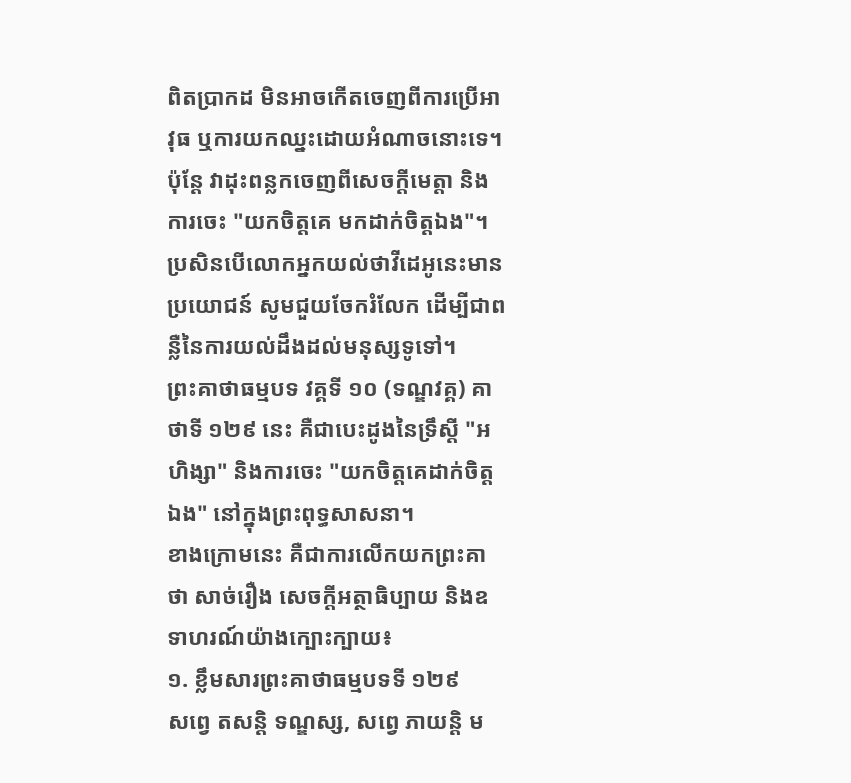ពិតប្រាកដ មិនអាចកើតចេញពីការប្រើអាវុធ ឬការយកឈ្នះដោយអំណាចនោះទេ។ ប៉ុន្តែ វាដុះពន្លកចេញពីសេចក្តីមេត្តា និងការចេះ "យកចិត្តគេ មកដាក់ចិត្តឯង"។
ប្រសិនបើលោកអ្នកយល់ថាវីដេអូនេះមានប្រយោជន៍ សូមជួយចែករំលែក ដើម្បីជាពន្លឺនៃការយល់ដឹងដល់មនុស្សទូទៅ។
ព្រះគាថាធម្មបទ វគ្គទី ១០ (ទណ្ឌវគ្គ) គាថាទី ១២៩ នេះ គឺជាបេះដូងនៃទ្រឹស្តី "អហិង្សា" និងការចេះ "យកចិត្តគេដាក់ចិត្តឯង" នៅក្នុងព្រះពុទ្ធសាសនា។
ខាងក្រោមនេះ គឺជាការលើកយកព្រះគាថា សាច់រឿង សេចក្តីអត្ថាធិប្បាយ និងឧទាហរណ៍យ៉ាងក្បោះក្បាយ៖
១. ខ្លឹមសារព្រះគាថាធម្មបទទី ១២៩
សព្វេ តសន្តិ ទណ្ឌស្ស, សព្វេ ភាយន្តិ ម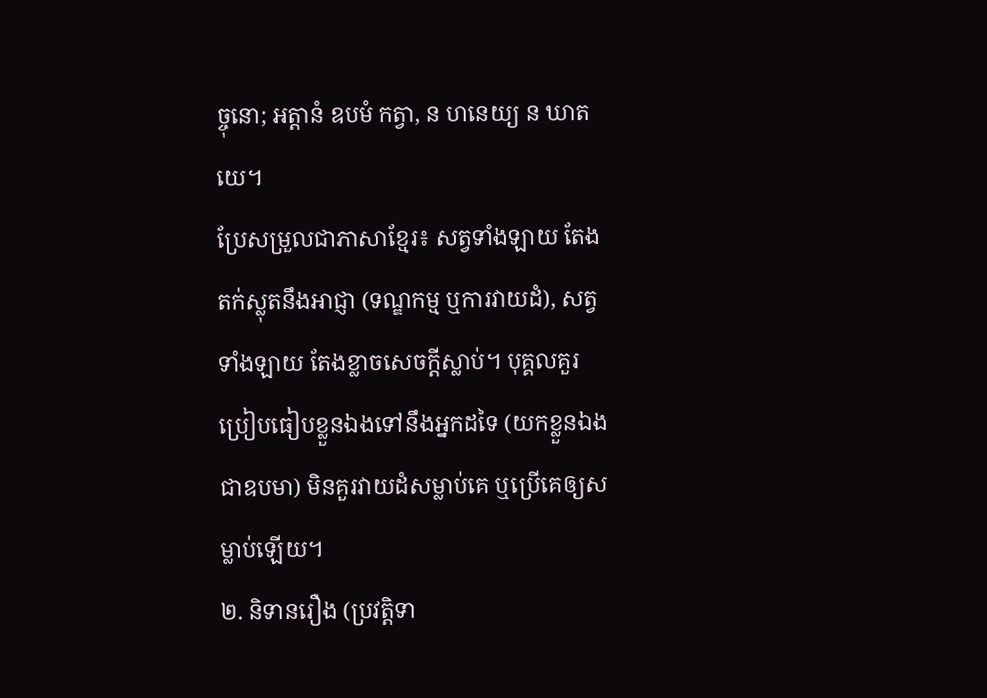ច្ចុនោ; អត្តានំ ឧបមំ កត្វា, ន ហនេយ្យ ន ឃាតយេ។
ប្រែសម្រួលជាភាសាខ្មែរ៖ សត្វទាំងឡាយ តែងតក់ស្លុតនឹងអាជ្ញា (ទណ្ឌកម្ម ឬការវាយដំ), សត្វទាំងឡាយ តែងខ្លាចសេចក្តីស្លាប់។ បុគ្គលគួរប្រៀបធៀបខ្លួនឯងទៅនឹងអ្នកដទៃ (យកខ្លួនឯងជាឧបមា) មិនគួរវាយដំសម្លាប់គេ ឬប្រើគេឲ្យសម្លាប់ឡើយ។
២. និទានរឿង (ប្រវត្តិទា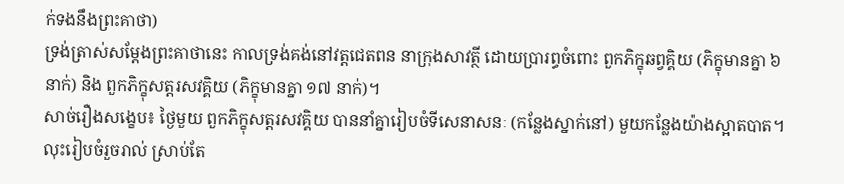ក់ទងនឹងព្រះគាថា)
ទ្រង់ត្រាស់សម្តែងព្រះគាថានេះ កាលទ្រង់គង់នៅវត្តជេតពន នាក្រុងសាវត្ថី ដោយប្រារព្ធចំពោះ ពួកភិក្ខុឆព្វគ្គិយ (ភិក្ខុមានគ្នា ៦ នាក់) និង ពួកភិក្ខុសត្តរសវគ្គិយ (ភិក្ខុមានគ្នា ១៧ នាក់)។
សាច់រឿងសង្ខេប៖ ថ្ងៃមួយ ពួកភិក្ខុសត្តរសវគ្គិយ បាននាំគ្នារៀបចំទីសេនាសនៈ (កន្លែងស្នាក់នៅ) មួយកន្លែងយ៉ាងស្អាតបាត។ លុះរៀបចំរួចរាល់ ស្រាប់តែ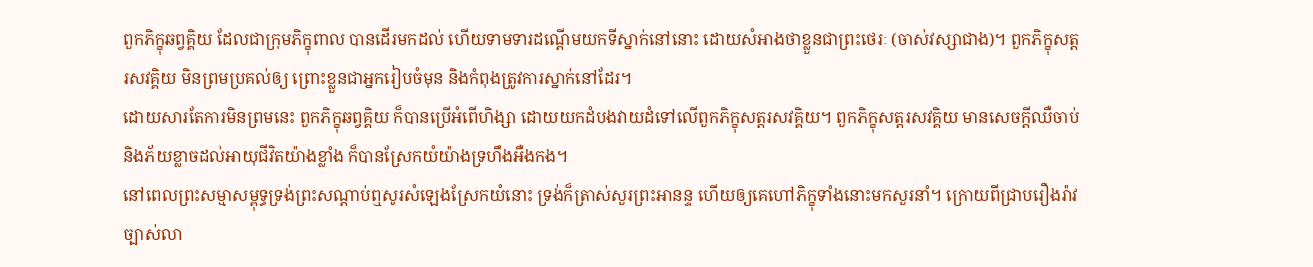ពួកភិក្ខុឆព្វគ្គិយ ដែលជាក្រុមភិក្ខុពាល បានដើរមកដល់ ហើយទាមទារដណ្តើមយកទីស្នាក់នៅនោះ ដោយសំអាងថាខ្លួនជាព្រះថេរៈ (ចាស់វស្សាជាង)។ ពួកភិក្ខុសត្តរសវគ្គិយ មិនព្រមប្រគល់ឲ្យ ព្រោះខ្លួនជាអ្នករៀបចំមុន និងកំពុងត្រូវការស្នាក់នៅដែរ។
ដោយសារតែការមិនព្រមនេះ ពួកភិក្ខុឆព្វគ្គិយ ក៏បានប្រើអំពើហិង្សា ដោយយកដំបងវាយដំទៅលើពួកភិក្ខុសត្តរសវគ្គិយ។ ពួកភិក្ខុសត្តរសវគ្គិយ មានសេចក្តីឈឺចាប់ និងភ័យខ្លាចដល់អាយុជីវិតយ៉ាងខ្លាំង ក៏បានស្រែកយំយ៉ាងទ្រហឹងអឺងកង។
នៅពេលព្រះសម្មាសម្ពុទ្ធទ្រង់ព្រះសណ្តាប់ឮសូរសំឡេងស្រែកយំនោះ ទ្រង់ក៏ត្រាស់សួរព្រះអានន្ទ ហើយឲ្យគេហៅភិក្ខុទាំងនោះមកសួរនាំ។ ក្រោយពីជ្រាបរឿងរ៉ាវច្បាស់លា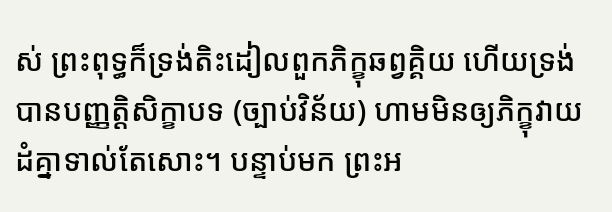ស់ ព្រះពុទ្ធក៏ទ្រង់តិះដៀលពួកភិក្ខុឆព្វគ្គិយ ហើយទ្រង់បានបញ្ញត្តិសិក្ខាបទ (ច្បាប់វិន័យ) ហាមមិនឲ្យភិក្ខុវាយដំគ្នាទាល់តែសោះ។ បន្ទាប់មក ព្រះអ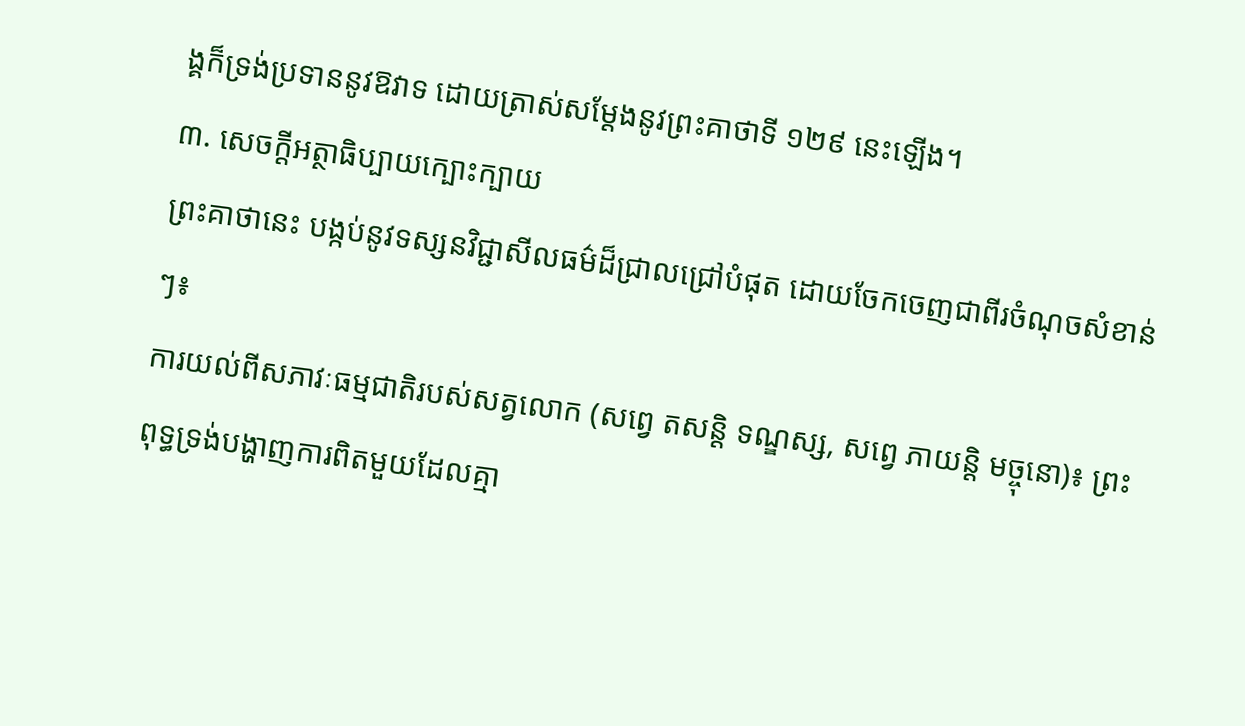ង្គក៏ទ្រង់ប្រទាននូវឱវាទ ដោយត្រាស់សម្តែងនូវព្រះគាថាទី ១២៩ នេះឡើង។
៣. សេចក្តីអត្ថាធិប្បាយក្បោះក្បាយ
ព្រះគាថានេះ បង្កប់នូវទស្សនវិជ្ជាសីលធម៌ដ៏ជ្រាលជ្រៅបំផុត ដោយចែកចេញជាពីរចំណុចសំខាន់ៗ៖
ការយល់ពីសភាវៈធម្មជាតិរបស់សត្វលោក (សព្វេ តសន្តិ ទណ្ឌស្ស, សព្វេ ភាយន្តិ មច្ចុនោ)៖ ព្រះពុទ្ធទ្រង់បង្ហាញការពិតមួយដែលគ្មា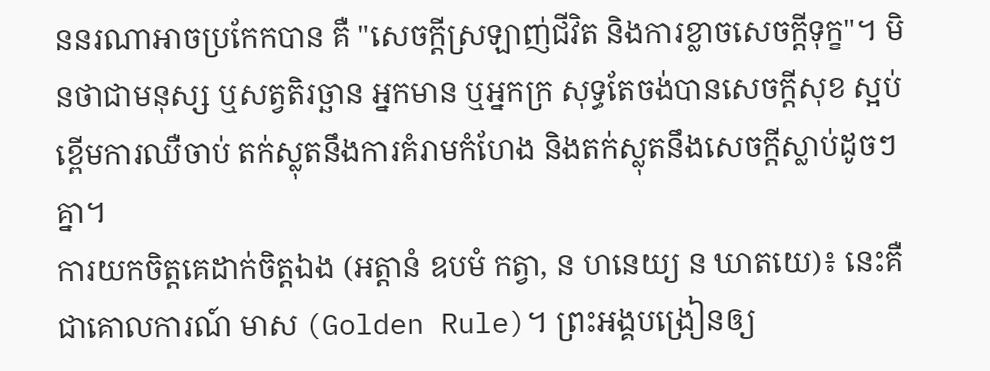ននរណាអាចប្រកែកបាន គឺ "សេចក្តីស្រឡាញ់ជីវិត និងការខ្លាចសេចក្តីទុក្ខ"។ មិនថាជាមនុស្ស ឬសត្វតិរច្ឆាន អ្នកមាន ឬអ្នកក្រ សុទ្ធតែចង់បានសេចក្តីសុខ ស្អប់ខ្ពើមការឈឺចាប់ តក់ស្លុតនឹងការគំរាមកំហែង និងតក់ស្លុតនឹងសេចក្តីស្លាប់ដូចៗគ្នា។
ការយកចិត្តគេដាក់ចិត្តឯង (អត្តានំ ឧបមំ កត្វា, ន ហនេយ្យ ន ឃាតយេ)៖ នេះគឺជាគោលការណ៍ មាស (Golden Rule)។ ព្រះអង្គបង្រៀនឲ្យ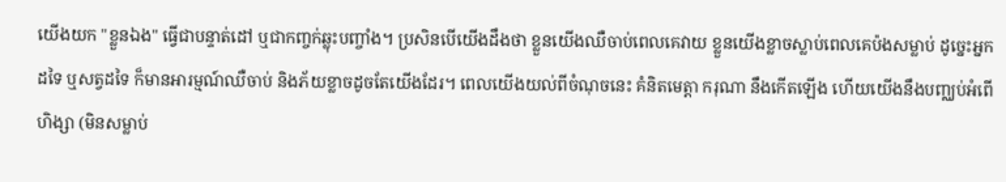យើងយក "ខ្លួនឯង" ធ្វើជាបន្ទាត់ដៅ ឬជាកញ្ចក់ឆ្លុះបញ្ចាំង។ ប្រសិនបើយើងដឹងថា ខ្លួនយើងឈឺចាប់ពេលគេវាយ ខ្លួនយើងខ្លាចស្លាប់ពេលគេប៉ងសម្លាប់ ដូច្នេះអ្នកដទៃ ឬសត្វដទៃ ក៏មានអារម្មណ៍ឈឺចាប់ និងភ័យខ្លាចដូចតែយើងដែរ។ ពេលយើងយល់ពីចំណុចនេះ គំនិតមេត្តា ករុណា នឹងកើតឡើង ហើយយើងនឹងបញ្ឈប់អំពើហិង្សា (មិនសម្លាប់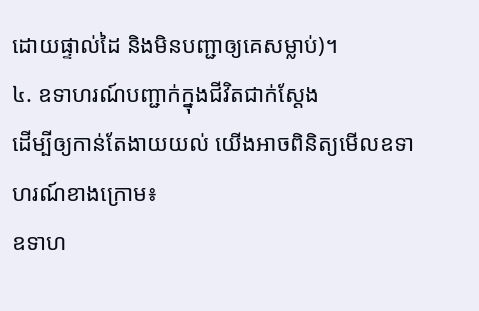ដោយផ្ទាល់ដៃ និងមិនបញ្ជាឲ្យគេសម្លាប់)។
៤. ឧទាហរណ៍បញ្ជាក់ក្នុងជីវិតជាក់ស្តែង
ដើម្បីឲ្យកាន់តែងាយយល់ យើងអាចពិនិត្យមើលឧទាហរណ៍ខាងក្រោម៖
ឧទាហ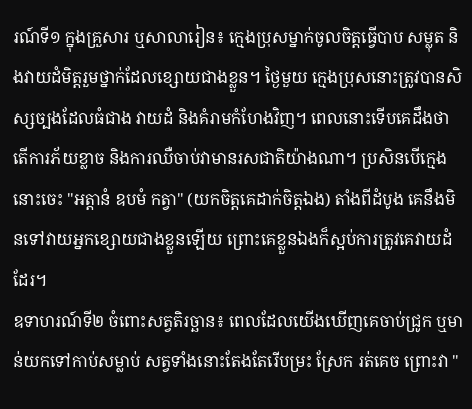រណ៍ទី១ ក្នុងគ្រួសារ ឬសាលារៀន៖ ក្មេងប្រុសម្នាក់ចូលចិត្តធ្វើបាប សម្លុត និងវាយដំមិត្តរួមថ្នាក់ដែលខ្សោយជាងខ្លួន។ ថ្ងៃមួយ ក្មេងប្រុសនោះត្រូវបានសិស្សច្បងដែលធំជាង វាយដំ និងគំរាមកំហែងវិញ។ ពេលនោះទើបគេដឹងថា តើការភ័យខ្លាច និងការឈឺចាប់វាមានរសជាតិយ៉ាងណា។ ប្រសិនបើក្មេងនោះចេះ "អត្តានំ ឧបមំ កត្វា" (យកចិត្តគេដាក់ចិត្តឯង) តាំងពីដំបូង គេនឹងមិនទៅវាយអ្នកខ្សោយជាងខ្លួនឡើយ ព្រោះគេខ្លួនឯងក៏ស្អប់ការត្រូវគេវាយដំដែរ។
ឧទាហរណ៍ទី២ ចំពោះសត្វតិរច្ឆាន៖ ពេលដែលយើងឃើញគេចាប់ជ្រូក ឬមាន់យកទៅកាប់សម្លាប់ សត្វទាំងនោះតែងតែរើបម្រះ ស្រែក រត់គេច ព្រោះវា "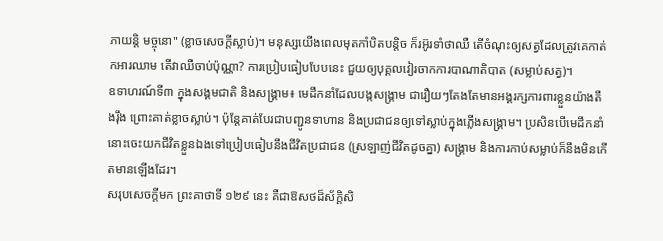ភាយន្តិ មច្ចុនោ" (ខ្លាចសេចក្តីស្លាប់)។ មនុស្សយើងពេលមុតកាំបិតបន្តិច ក៏រអ៊ូរទាំថាឈឺ តើចំណុះឲ្យសត្វដែលត្រូវគេកាត់កអារឈាម តើវាឈឺចាប់ប៉ុណ្ណា? ការប្រៀបធៀបបែបនេះ ជួយឲ្យបុគ្គលវៀរចាកការបាណាតិបាត (សម្លាប់សត្វ)។
ឧទាហរណ៍ទី៣ ក្នុងសង្គមជាតិ និងសង្គ្រាម៖ មេដឹកនាំដែលបង្កសង្គ្រាម ជារឿយៗតែងតែមានអង្គរក្សការពារខ្លួនយ៉ាងតឹងរ៉ឹង ព្រោះគាត់ខ្លាចស្លាប់។ ប៉ុន្តែគាត់បែរជាបញ្ជូនទាហាន និងប្រជាជនឲ្យទៅស្លាប់ក្នុងភ្លើងសង្គ្រាម។ ប្រសិនបើមេដឹកនាំនោះចេះយកជីវិតខ្លួនឯងទៅប្រៀបធៀបនឹងជីវិតប្រជាជន (ស្រឡាញ់ជីវិតដូចគ្នា) សង្គ្រាម និងការកាប់សម្លាប់ក៏នឹងមិនកើតមានឡើងដែរ។
សរុបសេចក្តីមក ព្រះគាថាទី ១២៩ នេះ គឺជាឱសថដ៏ស័ក្តិសិ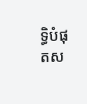ទ្ធិបំផុតស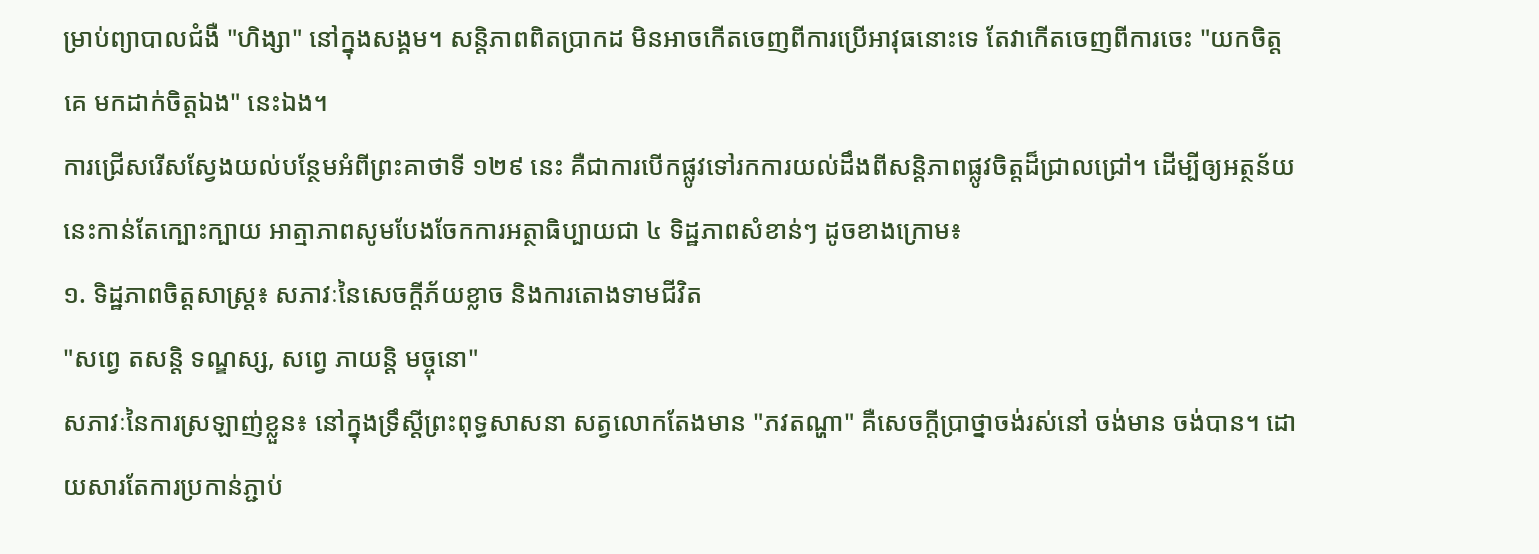ម្រាប់ព្យាបាលជំងឺ "ហិង្សា" នៅក្នុងសង្គម។ សន្តិភាពពិតប្រាកដ មិនអាចកើតចេញពីការប្រើអាវុធនោះទេ តែវាកើតចេញពីការចេះ "យកចិត្តគេ មកដាក់ចិត្តឯង" នេះឯង។
ការជ្រើសរើសស្វែងយល់បន្ថែមអំពីព្រះគាថាទី ១២៩ នេះ គឺជាការបើកផ្លូវទៅរកការយល់ដឹងពីសន្តិភាពផ្លូវចិត្តដ៏ជ្រាលជ្រៅ។ ដើម្បីឲ្យអត្ថន័យនេះកាន់តែក្បោះក្បាយ អាត្មាភាពសូមបែងចែកការអត្ថាធិប្បាយជា ៤ ទិដ្ឋភាពសំខាន់ៗ ដូចខាងក្រោម៖
១. ទិដ្ឋភាពចិត្តសាស្ត្រ៖ សភាវៈនៃសេចក្តីភ័យខ្លាច និងការតោងទាមជីវិត
"សព្វេ តសន្តិ ទណ្ឌស្ស, សព្វេ ភាយន្តិ មច្ចុនោ"
សភាវៈនៃការស្រឡាញ់ខ្លួន៖ នៅក្នុងទ្រឹស្តីព្រះពុទ្ធសាសនា សត្វលោកតែងមាន "ភវតណ្ហា" គឺសេចក្តីប្រាថ្នាចង់រស់នៅ ចង់មាន ចង់បាន។ ដោយសារតែការប្រកាន់ភ្ជាប់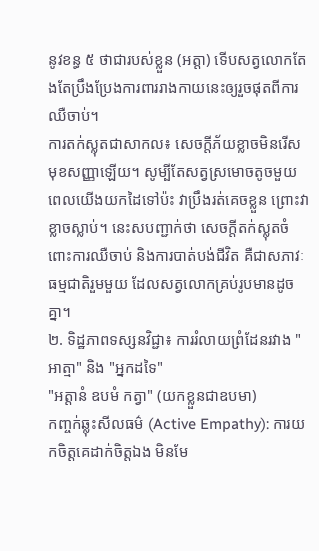នូវខន្ធ ៥ ថាជារបស់ខ្លួន (អត្តា) ទើបសត្វលោកតែងតែប្រឹងប្រែងការពាររាងកាយនេះឲ្យរួចផុតពីការឈឺចាប់។
ការតក់ស្លុតជាសាកល៖ សេចក្តីភ័យខ្លាចមិនរើសមុខសញ្ញាឡើយ។ សូម្បីតែសត្វស្រមោចតូចមួយ ពេលយើងយកដៃទៅប៉ះ វាប្រឹងរត់គេចខ្លួន ព្រោះវាខ្លាចស្លាប់។ នេះសបញ្ជាក់ថា សេចក្តីតក់ស្លុតចំពោះការឈឺចាប់ និងការបាត់បង់ជីវិត គឺជាសភាវៈធម្មជាតិរួមមួយ ដែលសត្វលោកគ្រប់រូបមានដូចគ្នា។
២. ទិដ្ឋភាពទស្សនវិជ្ជា៖ ការរំលាយព្រំដែនរវាង "អាត្មា" និង "អ្នកដទៃ"
"អត្តានំ ឧបមំ កត្វា" (យកខ្លួនជាឧបមា)
កញ្ចក់ឆ្លុះសីលធម៌ (Active Empathy): ការយកចិត្តគេដាក់ចិត្តឯង មិនមែ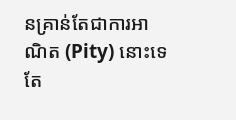នគ្រាន់តែជាការអាណិត (Pity) នោះទេ តែ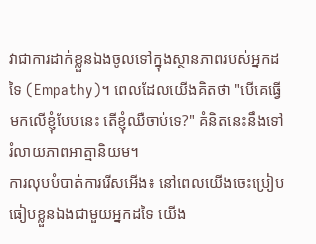វាជាការដាក់ខ្លួនឯងចូលទៅក្នុងស្ថានភាពរបស់អ្នកដទៃ (Empathy)។ ពេលដែលយើងគិតថា "បើគេធ្វើមកលើខ្ញុំបែបនេះ តើខ្ញុំឈឺចាប់ទេ?" គំនិតនេះនឹងទៅរំលាយភាពអាត្មានិយម។
ការលុបបំបាត់ការរើសអើង៖ នៅពេលយើងចេះប្រៀបធៀបខ្លួនឯងជាមួយអ្នកដទៃ យើង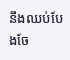នឹងឈប់បែងចែ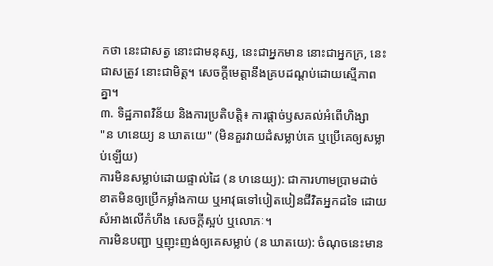កថា នេះជាសត្វ នោះជាមនុស្ស, នេះជាអ្នកមាន នោះជាអ្នកក្រ, នេះជាសត្រូវ នោះជាមិត្ត។ សេចក្តីមេត្តានឹងគ្របដណ្ដប់ដោយស្មើភាពគ្នា។
៣. ទិដ្ឋភាពវិន័យ និងការប្រតិបត្តិ៖ ការផ្តាច់ឫសគល់អំពើហិង្សា
"ន ហនេយ្យ ន ឃាតយេ" (មិនគួរវាយដំសម្លាប់គេ ឬប្រើគេឲ្យសម្លាប់ឡើយ)
ការមិនសម្លាប់ដោយផ្ទាល់ដៃ (ន ហនេយ្យ): ជាការហាមប្រាមដាច់ខាតមិនឲ្យប្រើកម្លាំងកាយ ឬអាវុធទៅបៀតបៀនជីវិតអ្នកដទៃ ដោយសំអាងលើកំហឹង សេចក្តីស្អប់ ឬលោភៈ។
ការមិនបញ្ជា ឬញុះញង់ឲ្យគេសម្លាប់ (ន ឃាតយេ): ចំណុចនេះមាន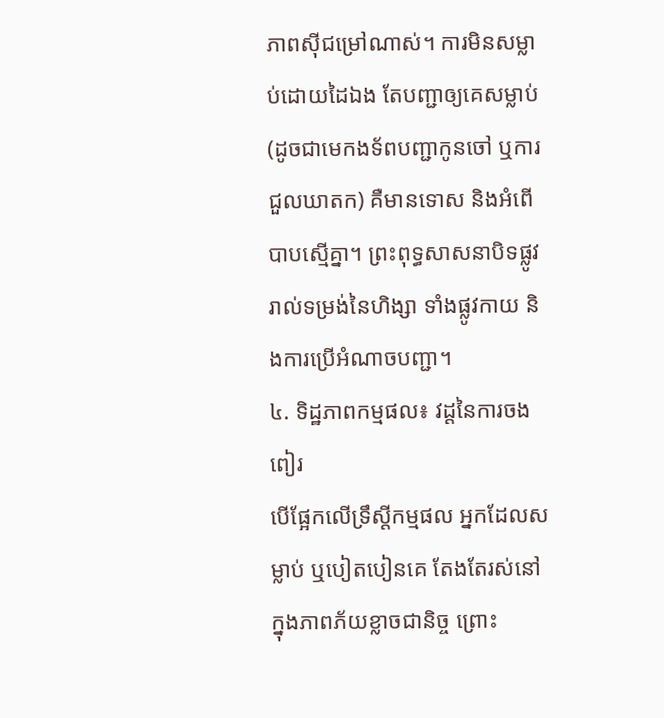ភាពស៊ីជម្រៅណាស់។ ការមិនសម្លាប់ដោយដៃឯង តែបញ្ជាឲ្យគេសម្លាប់ (ដូចជាមេកងទ័ពបញ្ជាកូនចៅ ឬការជួលឃាតក) គឺមានទោស និងអំពើបាបស្មើគ្នា។ ព្រះពុទ្ធសាសនាបិទផ្លូវរាល់ទម្រង់នៃហិង្សា ទាំងផ្លូវកាយ និងការប្រើអំណាចបញ្ជា។
៤. ទិដ្ឋភាពកម្មផល៖ វដ្តនៃការចងពៀរ
បើផ្អែកលើទ្រឹស្តីកម្មផល អ្នកដែលសម្លាប់ ឬបៀតបៀនគេ តែងតែរស់នៅក្នុងភាពភ័យខ្លាចជានិច្ច ព្រោះ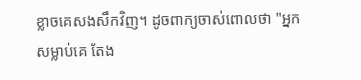ខ្លាចគេសងសឹកវិញ។ ដូចពាក្យចាស់ពោលថា "អ្នកសម្លាប់គេ តែង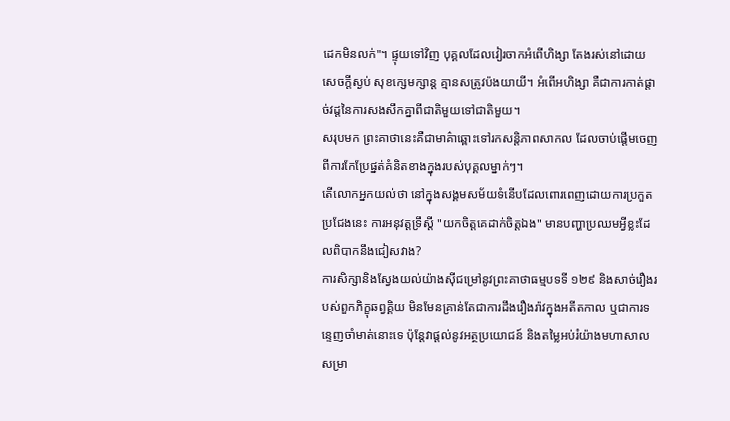ដេកមិនលក់"។ ផ្ទុយទៅវិញ បុគ្គលដែលវៀរចាកអំពើហិង្សា តែងរស់នៅដោយសេចក្តីស្ងប់ សុខក្សេមក្សាន្ត គ្មានសត្រូវប៉ងយាយី។ អំពើអហិង្សា គឺជាការកាត់ផ្តាច់វដ្តនៃការសងសឹកគ្នាពីជាតិមួយទៅជាតិមួយ។
សរុបមក ព្រះគាថានេះគឺជាមាគ៌ាឆ្ពោះទៅរកសន្តិភាពសាកល ដែលចាប់ផ្តើមចេញពីការកែប្រែផ្នត់គំនិតខាងក្នុងរបស់បុគ្គលម្នាក់ៗ។
តើលោកអ្នកយល់ថា នៅក្នុងសង្គមសម័យទំនើបដែលពោរពេញដោយការប្រកួតប្រជែងនេះ ការអនុវត្តទ្រឹស្ដី "យកចិត្តគេដាក់ចិត្តឯង" មានបញ្ហាប្រឈមអ្វីខ្លះដែលពិបាកនឹងជៀសវាង?
ការសិក្សានិងស្វែងយល់យ៉ាងស៊ីជម្រៅនូវព្រះគាថាធម្មបទទី ១២៩ និងសាច់រឿងរបស់ពួកភិក្ខុឆព្វគ្គិយ មិនមែនគ្រាន់តែជាការដឹងរឿងរ៉ាវក្នុងអតីតកាល ឬជាការទន្ទេញចាំមាត់នោះទេ ប៉ុន្តែវាផ្តល់នូវអត្ថប្រយោជន៍ និងតម្លៃអប់រំយ៉ាងមហាសាលសម្រា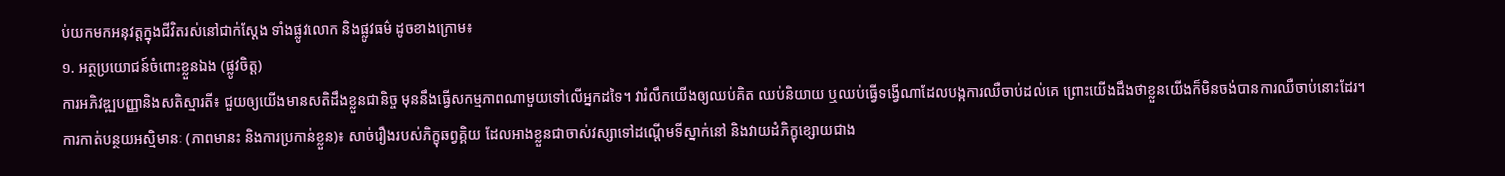ប់យកមកអនុវត្តក្នុងជីវិតរស់នៅជាក់ស្តែង ទាំងផ្លូវលោក និងផ្លូវធម៌ ដូចខាងក្រោម៖
១. អត្ថប្រយោជន៍ចំពោះខ្លួនឯង (ផ្លូវចិត្ត)
ការអភិវឌ្ឍបញ្ញានិងសតិស្មារតី៖ ជួយឲ្យយើងមានសតិដឹងខ្លួនជានិច្ច មុននឹងធ្វើសកម្មភាពណាមួយទៅលើអ្នកដទៃ។ វារំលឹកយើងឲ្យឈប់គិត ឈប់និយាយ ឬឈប់ធ្វើទង្វើណាដែលបង្កការឈឺចាប់ដល់គេ ព្រោះយើងដឹងថាខ្លួនយើងក៏មិនចង់បានការឈឺចាប់នោះដែរ។
ការកាត់បន្ថយអស្មិមានៈ (ភាពមានះ និងការប្រកាន់ខ្លួន)៖ សាច់រឿងរបស់ភិក្ខុឆព្វគ្គិយ ដែលអាងខ្លួនជាចាស់វស្សាទៅដណ្តើមទីស្នាក់នៅ និងវាយដំភិក្ខុខ្សោយជាង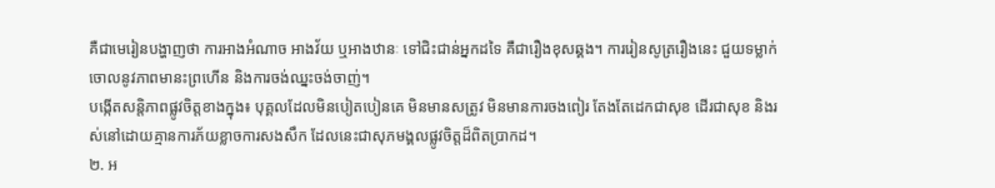គឺជាមេរៀនបង្ហាញថា ការអាងអំណាច អាងវ័យ ឬអាងឋានៈ ទៅជិះជាន់អ្នកដទៃ គឺជារឿងខុសឆ្គង។ ការរៀនសូត្ររឿងនេះ ជួយទម្លាក់ចោលនូវភាពមានះព្រហើន និងការចង់ឈ្នះចង់ចាញ់។
បង្កើតសន្តិភាពផ្លូវចិត្តខាងក្នុង៖ បុគ្គលដែលមិនបៀតបៀនគេ មិនមានសត្រូវ មិនមានការចងពៀរ តែងតែដេកជាសុខ ដើរជាសុខ និងរស់នៅដោយគ្មានការភ័យខ្លាចការសងសឹក ដែលនេះជាសុភមង្គលផ្លូវចិត្តដ៏ពិតប្រាកដ។
២. អ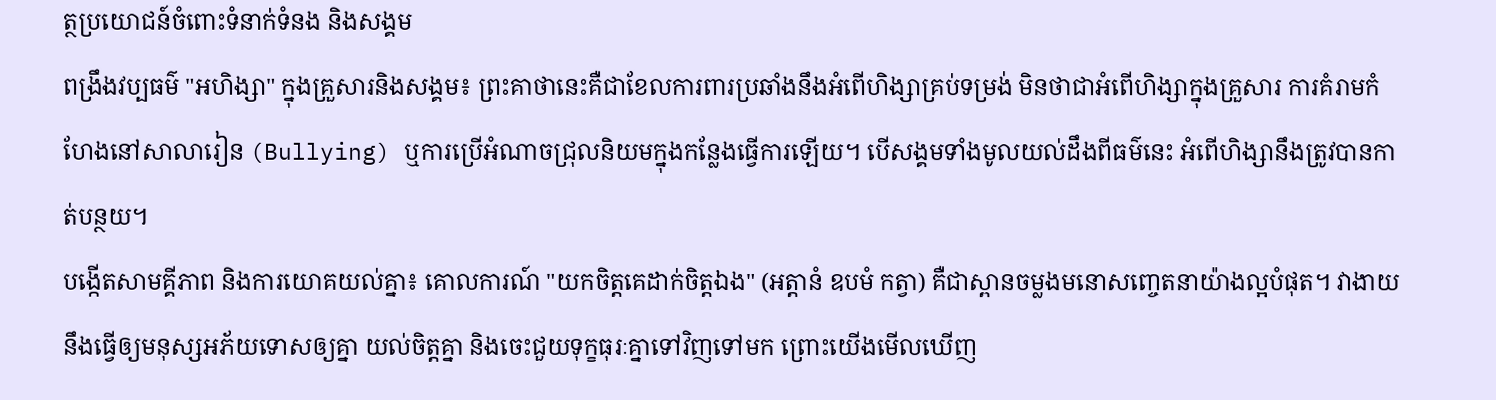ត្ថប្រយោជន៍ចំពោះទំនាក់ទំនង និងសង្គម
ពង្រឹងវប្បធម៌ "អហិង្សា" ក្នុងគ្រួសារនិងសង្គម៖ ព្រះគាថានេះគឺជាខែលការពារប្រឆាំងនឹងអំពើហិង្សាគ្រប់ទម្រង់ មិនថាជាអំពើហិង្សាក្នុងគ្រួសារ ការគំរាមកំហែងនៅសាលារៀន (Bullying) ឬការប្រើអំណាចជ្រុលនិយមក្នុងកន្លែងធ្វើការឡើយ។ បើសង្គមទាំងមូលយល់ដឹងពីធម៌នេះ អំពើហិង្សានឹងត្រូវបានកាត់បន្ថយ។
បង្កើតសាមគ្គីភាព និងការយោគយល់គ្នា៖ គោលការណ៍ "យកចិត្តគេដាក់ចិត្តឯង" (អត្តានំ ឧបមំ កត្វា) គឺជាស្ពានចម្លងមនោសញ្ចេតនាយ៉ាងល្អបំផុត។ វាងាយនឹងធ្វើឲ្យមនុស្សអភ័យទោសឲ្យគ្នា យល់ចិត្តគ្នា និងចេះជួយទុក្ខធុរៈគ្នាទៅវិញទៅមក ព្រោះយើងមើលឃើញ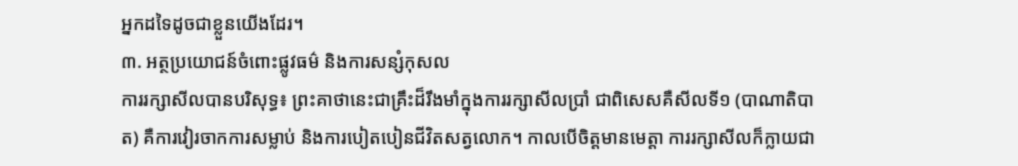អ្នកដទៃដូចជាខ្លួនយើងដែរ។
៣. អត្ថប្រយោជន៍ចំពោះផ្លូវធម៌ និងការសន្សំកុសល
ការរក្សាសីលបានបរិសុទ្ធ៖ ព្រះគាថានេះជាគ្រឹះដ៏រឹងមាំក្នុងការរក្សាសីលប្រាំ ជាពិសេសគឺសីលទី១ (បាណាតិបាត) គឺការវៀរចាកការសម្លាប់ និងការបៀតបៀនជីវិតសត្វលោក។ កាលបើចិត្តមានមេត្តា ការរក្សាសីលក៏ក្លាយជា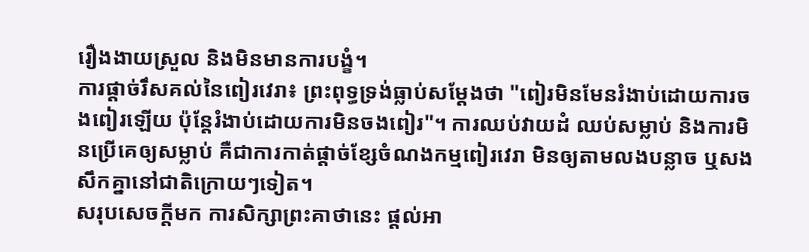រឿងងាយស្រួល និងមិនមានការបង្ខំ។
ការផ្តាច់រឹសគល់នៃពៀរវេរា៖ ព្រះពុទ្ធទ្រង់ធ្លាប់សម្តែងថា "ពៀរមិនមែនរំងាប់ដោយការចងពៀរឡើយ ប៉ុន្តែរំងាប់ដោយការមិនចងពៀរ"។ ការឈប់វាយដំ ឈប់សម្លាប់ និងការមិនប្រើគេឲ្យសម្លាប់ គឺជាការកាត់ផ្តាច់ខ្សែចំណងកម្មពៀរវេរា មិនឲ្យតាមលងបន្លាច ឬសងសឹកគ្នានៅជាតិក្រោយៗទៀត។
សរុបសេចក្តីមក ការសិក្សាព្រះគាថានេះ ផ្តល់អា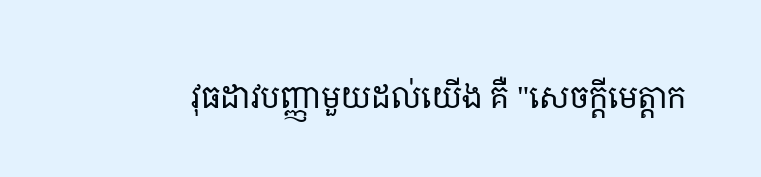វុធដាវបញ្ញាមួយដល់យើង គឺ "សេចក្តីមេត្តាក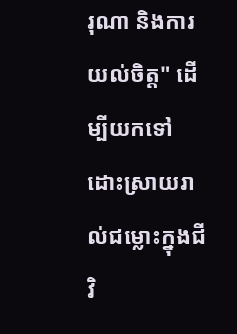រុណា និងការយល់ចិត្ត" ដើម្បីយកទៅដោះស្រាយរាល់ជម្លោះក្នុងជីវិ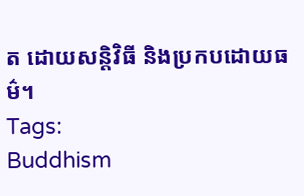ត ដោយសន្តិវិធី និងប្រកបដោយធម៌។
Tags:
Buddhism